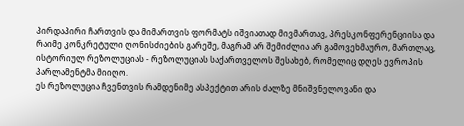პირდაპირი ჩართვის და მიმართვის ფორმატს იშვიათად მივმართავ, პრესკონფერენციისა და რაიმე კონკრეტული ღონისძიების გარეშე, მაგრამ არ შემიძლია არ გამოვეხმაურო, მართლაც, ისტორიულ რეზოლუციას - რეზოლუციას საქართველოს შესახებ, რომელიც დღეს ევროპის პარლამენტმა მიიღო.
ეს რეზოლუცია ჩვენთვის რამდენიმე ასპექტით არის ძალზე მნიშვნელოვანი და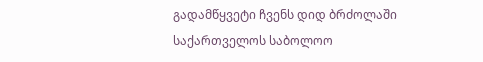გადამწყვეტი ჩვენს დიდ ბრძოლაში საქართველოს საბოლოო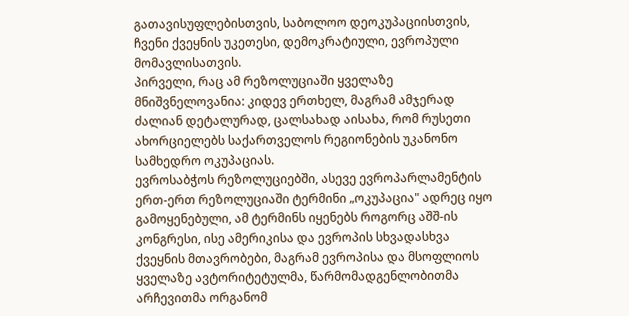გათავისუფლებისთვის, საბოლოო დეოკუპაციისთვის, ჩვენი ქვეყნის უკეთესი, დემოკრატიული, ევროპული მომავლისათვის.
პირველი, რაც ამ რეზოლუციაში ყველაზე მნიშვნელოვანია: კიდევ ერთხელ, მაგრამ ამჯერად ძალიან დეტალურად, ცალსახად აისახა, რომ რუსეთი ახორციელებს საქართველოს რეგიონების უკანონო სამხედრო ოკუპაციას.
ევროსაბჭოს რეზოლუციებში, ასევე ევროპარლამენტის ერთ-ერთ რეზოლუციაში ტერმინი „ოკუპაცია" ადრეც იყო გამოყენებული, ამ ტერმინს იყენებს როგორც აშშ-ის კონგრესი, ისე ამერიკისა და ევროპის სხვადასხვა ქვეყნის მთავრობები, მაგრამ ევროპისა და მსოფლიოს ყველაზე ავტორიტეტულმა, წარმომადგენლობითმა არჩევითმა ორგანომ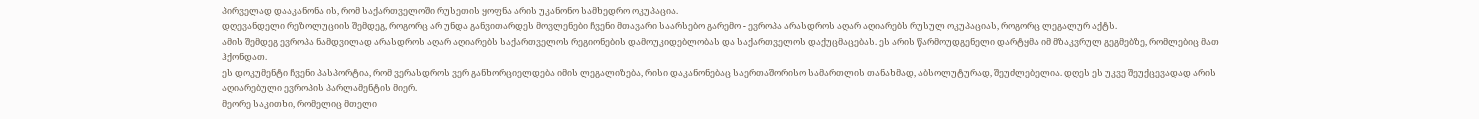პირველად დააკანონა ის, რომ საქართველოში რუსეთის ყოფნა არის უკანონო სამხედრო ოკუპაცია.
დღევანდელი რეზოლუციის შემდეგ, როგორც არ უნდა განვითარდეს მოვლენები ჩვენი მთავარი საარსებო გარემო - ევროპა არასდროს აღარ აღიარებს რუსულ ოკუპაციას, როგორც ლეგალურ აქტს.
ამის შემდეგ ევროპა ნამდვილად არასდროს აღარ აღიარებს საქართველოს რეგიონების დამოუკიდებლობას და საქართველოს დაქუცმაცებას. ეს არის წარმოუდგენელი დარტყმა იმ მზაკვრულ გეგმებზე, რომლებიც მათ ჰქონდათ.
ეს დოკუმენტი ჩვენი პასპორტია, რომ ვერასდროს ვერ განხორციელდება იმის ლეგალიზება, რისი დაკანონებაც საერთაშორისო სამართლის თანახმად, აბსოლუტურად, შეუძლებელია. დღეს ეს უკვე შეუქცევადად არის აღიარებული ევროპის პარლამენტის მიერ.
მეორე საკითხი, რომელიც მთელი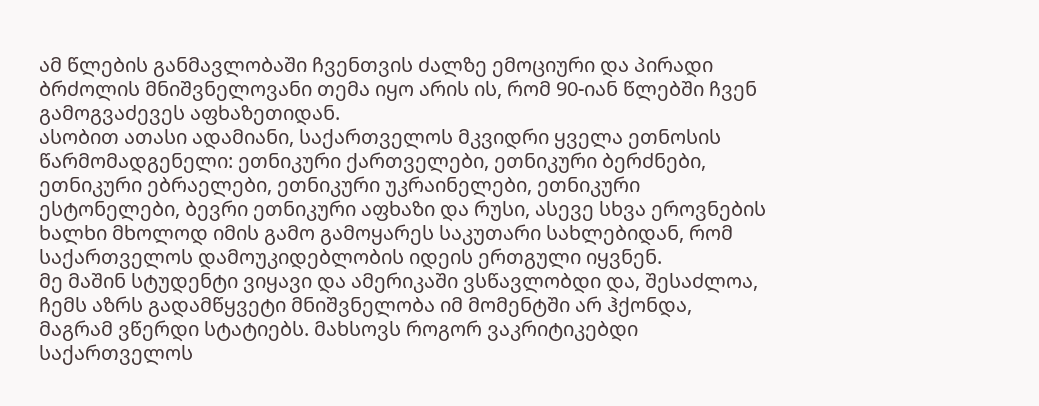ამ წლების განმავლობაში ჩვენთვის ძალზე ემოციური და პირადი ბრძოლის მნიშვნელოვანი თემა იყო არის ის, რომ 90-იან წლებში ჩვენ გამოგვაძევეს აფხაზეთიდან.
ასობით ათასი ადამიანი, საქართველოს მკვიდრი ყველა ეთნოსის წარმომადგენელი: ეთნიკური ქართველები, ეთნიკური ბერძნები, ეთნიკური ებრაელები, ეთნიკური უკრაინელები, ეთნიკური ესტონელები, ბევრი ეთნიკური აფხაზი და რუსი, ასევე სხვა ეროვნების ხალხი მხოლოდ იმის გამო გამოყარეს საკუთარი სახლებიდან, რომ საქართველოს დამოუკიდებლობის იდეის ერთგული იყვნენ.
მე მაშინ სტუდენტი ვიყავი და ამერიკაში ვსწავლობდი და, შესაძლოა, ჩემს აზრს გადამწყვეტი მნიშვნელობა იმ მომენტში არ ჰქონდა, მაგრამ ვწერდი სტატიებს. მახსოვს როგორ ვაკრიტიკებდი საქართველოს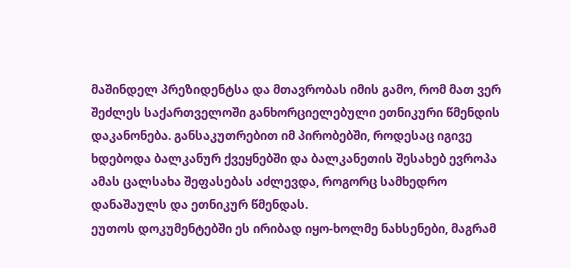მაშინდელ პრეზიდენტსა და მთავრობას იმის გამო, რომ მათ ვერ შეძლეს საქართველოში განხორციელებული ეთნიკური წმენდის დაკანონება. განსაკუთრებით იმ პირობებში, როდესაც იგივე ხდებოდა ბალკანურ ქვეყნებში და ბალკანეთის შესახებ ევროპა ამას ცალსახა შეფასებას აძლევდა, როგორც სამხედრო დანაშაულს და ეთნიკურ წმენდას.
ეუთოს დოკუმენტებში ეს ირიბად იყო-ხოლმე ნახსენები, მაგრამ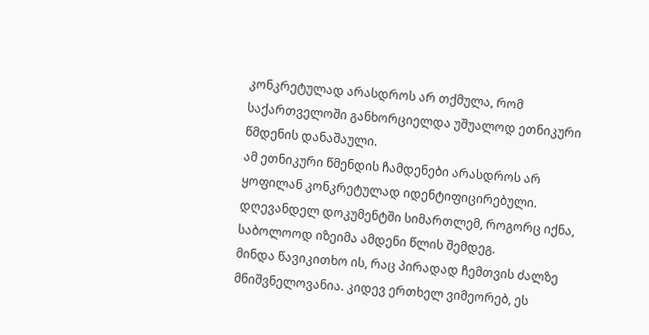კონკრეტულად არასდროს არ თქმულა, რომ საქართველოში განხორციელდა უშუალოდ ეთნიკური წმდენის დანაშაული.
ამ ეთნიკური წმენდის ჩამდენები არასდროს არ ყოფილან კონკრეტულად იდენტიფიცირებული.
დღევანდელ დოკუმენტში სიმართლემ, როგორც იქნა, საბოლოოდ იზეიმა ამდენი წლის შემდეგ.
მინდა წავიკითხო ის, რაც პირადად ჩემთვის ძალზე მნიშვნელოვანია. კიდევ ერთხელ ვიმეორებ, ეს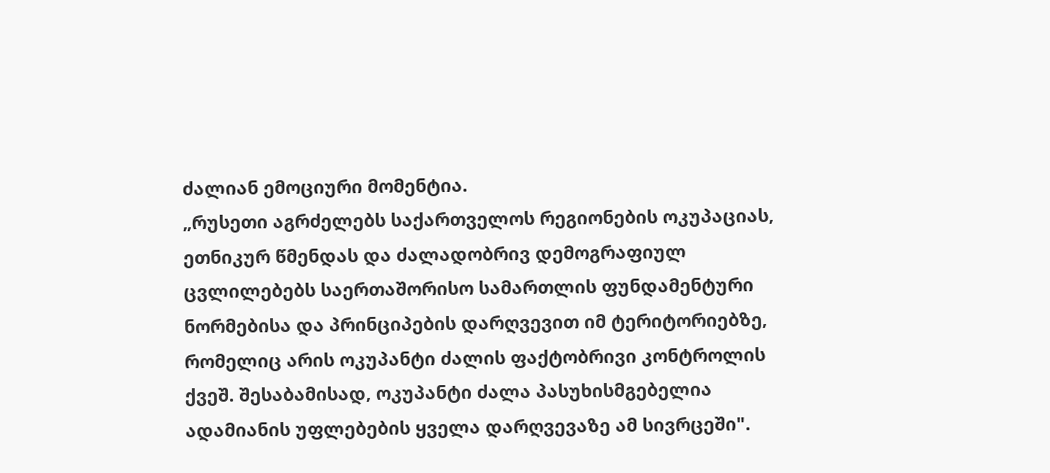ძალიან ემოციური მომენტია.
„რუსეთი აგრძელებს საქართველოს რეგიონების ოკუპაციას, ეთნიკურ წმენდას და ძალადობრივ დემოგრაფიულ ცვლილებებს საერთაშორისო სამართლის ფუნდამენტური ნორმებისა და პრინციპების დარღვევით იმ ტერიტორიებზე, რომელიც არის ოკუპანტი ძალის ფაქტობრივი კონტროლის ქვეშ. შესაბამისად, ოკუპანტი ძალა პასუხისმგებელია ადამიანის უფლებების ყველა დარღვევაზე ამ სივრცეში".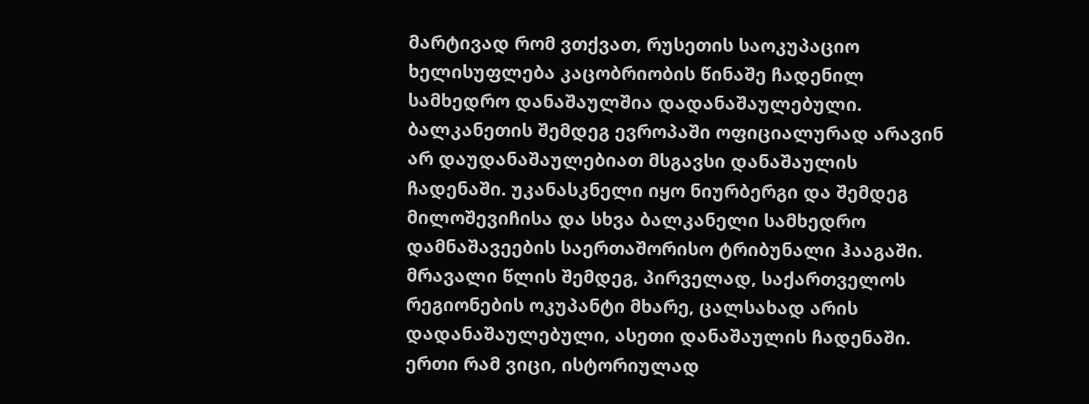მარტივად რომ ვთქვათ, რუსეთის საოკუპაციო ხელისუფლება კაცობრიობის წინაშე ჩადენილ სამხედრო დანაშაულშია დადანაშაულებული.
ბალკანეთის შემდეგ ევროპაში ოფიციალურად არავინ არ დაუდანაშაულებიათ მსგავსი დანაშაულის ჩადენაში. უკანასკნელი იყო ნიურბერგი და შემდეგ მილოშევიჩისა და სხვა ბალკანელი სამხედრო დამნაშავეების საერთაშორისო ტრიბუნალი ჰააგაში.
მრავალი წლის შემდეგ, პირველად, საქართველოს რეგიონების ოკუპანტი მხარე, ცალსახად არის დადანაშაულებული, ასეთი დანაშაულის ჩადენაში.
ერთი რამ ვიცი, ისტორიულად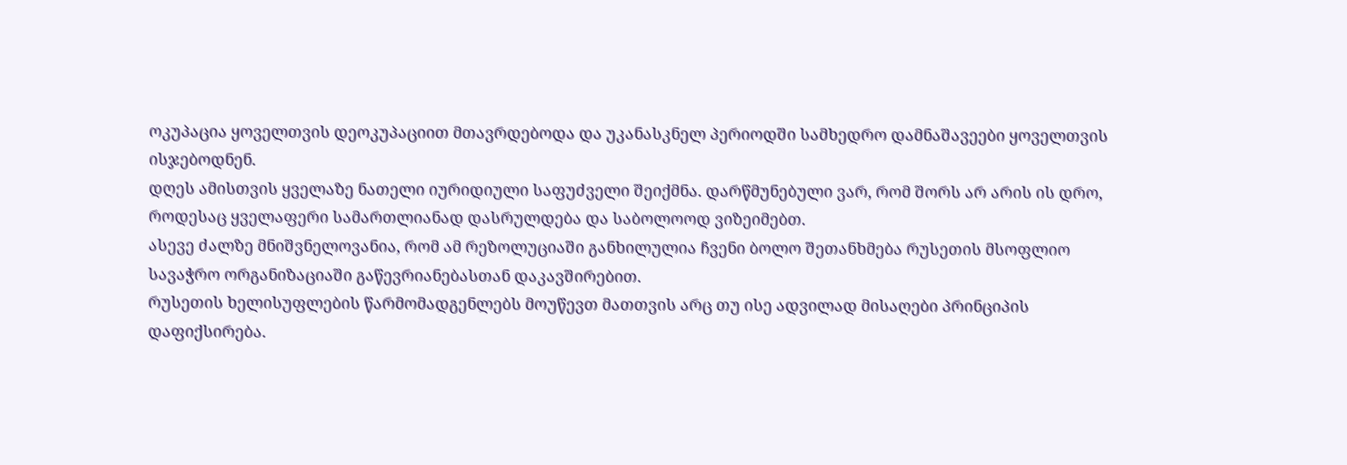ოკუპაცია ყოველთვის დეოკუპაციით მთავრდებოდა და უკანასკნელ პერიოდში სამხედრო დამნაშავეები ყოველთვის ისჯებოდნენ.
დღეს ამისთვის ყველაზე ნათელი იურიდიული საფუძველი შეიქმნა. დარწმუნებული ვარ, რომ შორს არ არის ის დრო, როდესაც ყველაფერი სამართლიანად დასრულდება და საბოლოოდ ვიზეიმებთ.
ასევე ძალზე მნიშვნელოვანია, რომ ამ რეზოლუციაში განხილულია ჩვენი ბოლო შეთანხმება რუსეთის მსოფლიო სავაჭრო ორგანიზაციაში გაწევრიანებასთან დაკავშირებით.
რუსეთის ხელისუფლების წარმომადგენლებს მოუწევთ მათთვის არც თუ ისე ადვილად მისაღები პრინციპის დაფიქსირება.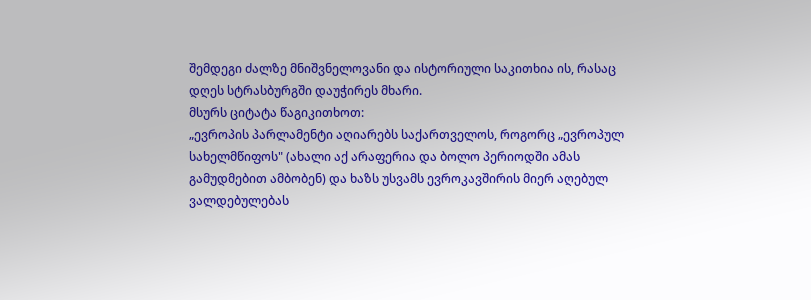შემდეგი ძალზე მნიშვნელოვანი და ისტორიული საკითხია ის, რასაც დღეს სტრასბურგში დაუჭირეს მხარი.
მსურს ციტატა წაგიკითხოთ:
„ევროპის პარლამენტი აღიარებს საქართველოს, როგორც „ევროპულ სახელმწიფოს" (ახალი აქ არაფერია და ბოლო პერიოდში ამას გამუდმებით ამბობენ) და ხაზს უსვამს ევროკავშირის მიერ აღებულ ვალდებულებას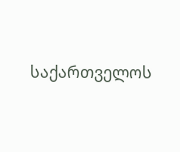საქართველოს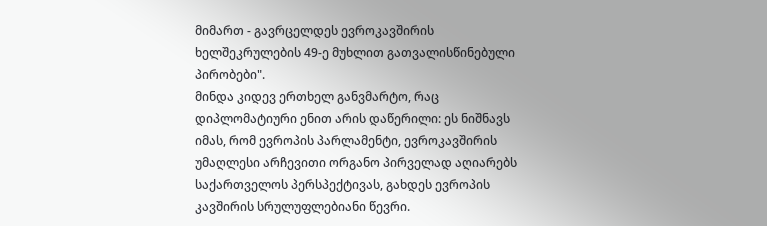მიმართ - გავრცელდეს ევროკავშირის ხელშეკრულების 49-ე მუხლით გათვალისწინებული პირობები".
მინდა კიდევ ერთხელ განვმარტო, რაც დიპლომატიური ენით არის დაწერილი: ეს ნიშნავს იმას, რომ ევროპის პარლამენტი, ევროკავშირის უმაღლესი არჩევითი ორგანო პირველად აღიარებს საქართველოს პერსპექტივას, გახდეს ევროპის კავშირის სრულუფლებიანი წევრი.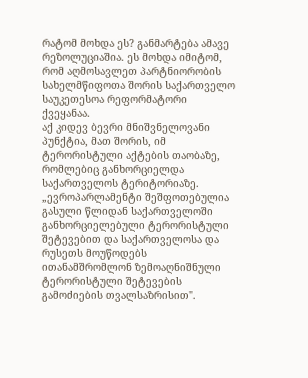რატომ მოხდა ეს? განმარტება ამავე რეზოლუციაშია. ეს მოხდა იმიტომ, რომ აღმოსავლეთ პარტნიორობის სახელმწიფოთა შორის საქართველო საუკეთესოა რეფორმატორი ქვეყანაა.
აქ კიდევ ბევრი მნიშვნელოვანი პუნქტია, მათ შორის, იმ ტერორისტული აქტების თაობაზე, რომლებიც განხორციელდა საქართველოს ტერიტორიაზე.
„ევროპარლამენტი შეშფოთებულია გასული წლიდან საქართველოში განხორციელებული ტერორისტული შეტევებით და საქართველოსა და რუსეთს მოუწოდებს ითანამშრომლონ ზემოაღნიშნული ტერორისტული შეტევების გამოძიების თვალსაზრისით".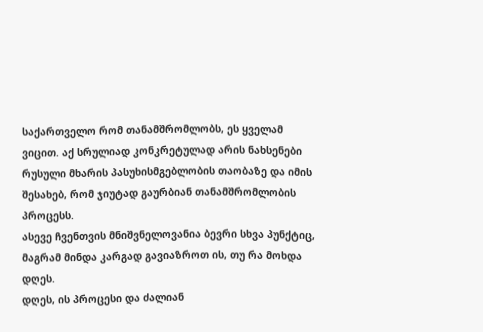საქართველო რომ თანამშრომლობს, ეს ყველამ ვიცით. აქ სრულიად კონკრეტულად არის ნახსენები რუსული მხარის პასუხისმგებლობის თაობაზე და იმის შესახებ, რომ ჯიუტად გაურბიან თანამშრომლობის პროცესს.
ასევე ჩვენთვის მნიშვნელოვანია ბევრი სხვა პუნქტიც, მაგრამ მინდა კარგად გავიაზროთ ის, თუ რა მოხდა დღეს.
დღეს, ის პროცესი და ძალიან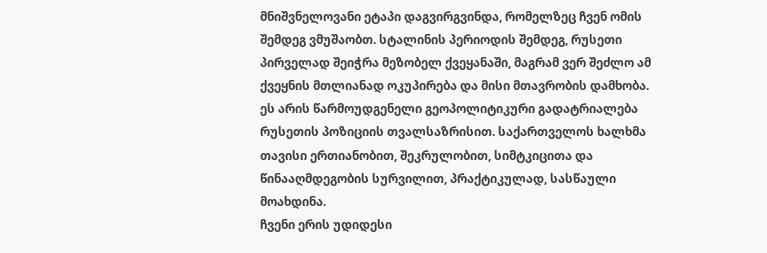მნიშვნელოვანი ეტაპი დაგვირგვინდა, რომელზეც ჩვენ ომის შემდეგ ვმუშაობთ. სტალინის პერიოდის შემდეგ, რუსეთი პირველად შეიჭრა მეზობელ ქვეყანაში, მაგრამ ვერ შეძლო ამ ქვეყნის მთლიანად ოკუპირება და მისი მთავრობის დამხობა.
ეს არის წარმოუდგენელი გეოპოლიტიკური გადატრიალება რუსეთის პოზიციის თვალსაზრისით. საქართველოს ხალხმა თავისი ერთიანობით, შეკრულობით, სიმტკიცითა და წინააღმდეგობის სურვილით, პრაქტიკულად, სასწაული მოახდინა.
ჩვენი ერის უდიდესი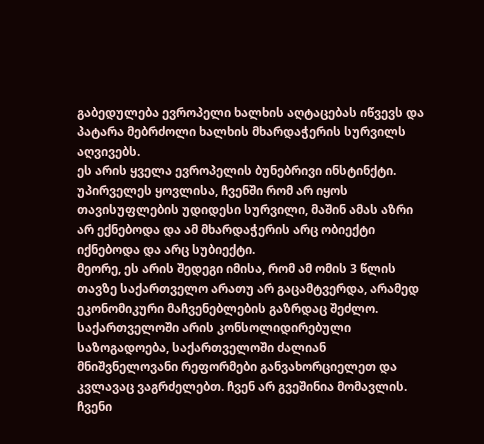გაბედულება ევროპელი ხალხის აღტაცებას იწვევს და პატარა მებრძოლი ხალხის მხარდაჭერის სურვილს აღვივებს.
ეს არის ყველა ევროპელის ბუნებრივი ინსტინქტი.
უპირველეს ყოვლისა, ჩვენში რომ არ იყოს თავისუფლების უდიდესი სურვილი, მაშინ ამას აზრი არ ექნებოდა და ამ მხარდაჭერის არც ობიექტი იქნებოდა და არც სუბიექტი.
მეორე, ეს არის შედეგი იმისა, რომ ამ ომის 3 წლის თავზე საქართველო არათუ არ გაცამტვერდა, არამედ ეკონომიკური მაჩვენებლების გაზრდაც შეძლო.
საქართველოში არის კონსოლიდირებული საზოგადოება, საქართველოში ძალიან მნიშვნელოვანი რეფორმები განვახორციელეთ და კვლავაც ვაგრძელებთ. ჩვენ არ გვეშინია მომავლის.
ჩვენი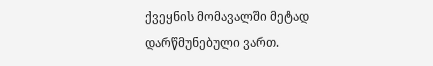ქვეყნის მომავალში მეტად დარწმუნებული ვართ.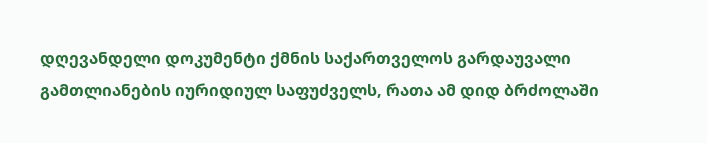დღევანდელი დოკუმენტი ქმნის საქართველოს გარდაუვალი გამთლიანების იურიდიულ საფუძველს, რათა ამ დიდ ბრძოლაში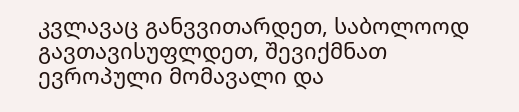კვლავაც განვვითარდეთ, საბოლოოდ გავთავისუფლდეთ, შევიქმნათ ევროპული მომავალი და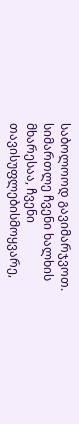საბოლოოდ გავიმარჯვოთ.
სიმართლე ჩვენი ხალხის მხარესაა, ჩვენი თავისუფლებისმოყვარე,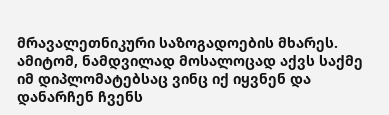მრავალეთნიკური საზოგადოების მხარეს. ამიტომ, ნამდვილად მოსალოცად აქვს საქმე იმ დიპლომატებსაც ვინც იქ იყვნენ და დანარჩენ ჩვენს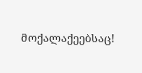მოქალაქეებსაც!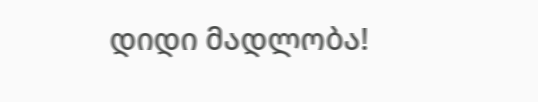დიდი მადლობა!